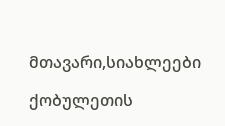მთავარი,სიახლეები

ქობულეთის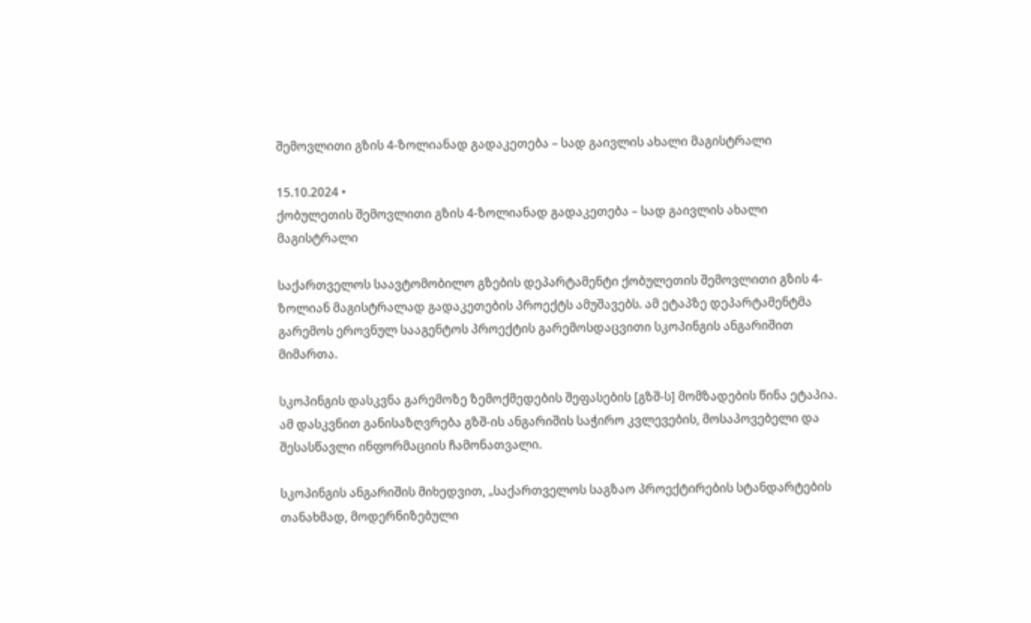შემოვლითი გზის 4-ზოლიანად გადაკეთება – სად გაივლის ახალი მაგისტრალი

15.10.2024 •
ქობულეთის შემოვლითი გზის 4-ზოლიანად გადაკეთება – სად გაივლის ახალი მაგისტრალი

საქართველოს საავტომობილო გზების დეპარტამენტი ქობულეთის შემოვლითი გზის 4-ზოლიან მაგისტრალად გადაკეთების პროექტს ამუშავებს. ამ ეტაპზე დეპარტამენტმა გარემოს ეროვნულ სააგენტოს პროექტის გარემოსდაცვითი სკოპინგის ანგარიშით მიმართა.

სკოპინგის დასკვნა გარემოზე ზემოქმედების შეფასების [გზშ-ს] მომზადების წინა ეტაპია. ამ დასკვნით განისაზღვრება გზშ-ის ანგარიშის საჭირო კვლევების, მოსაპოვებელი და შესასწავლი ინფორმაციის ჩამონათვალი.

სკოპინგის ანგარიშის მიხედვით, „საქართველოს საგზაო პროექტირების სტანდარტების თანახმად, მოდერნიზებული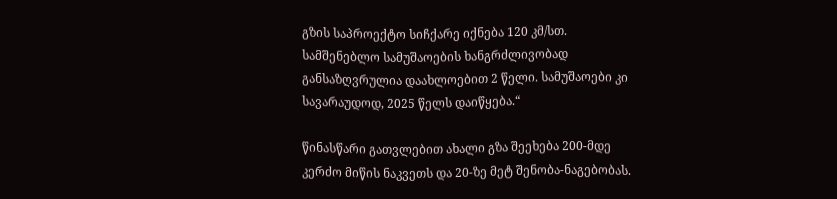გზის საპროექტო სიჩქარე იქნება 120 კმ/სთ. სამშენებლო სამუშაოების ხანგრძლივობად განსაზღვრულია დაახლოებით 2 წელი. სამუშაოები კი სავარაუდოდ, 2025 წელს დაიწყება.“

წინასწარი გათვლებით ახალი გზა შეეხება 200-მდე კერძო მიწის ნაკვეთს და 20-ზე მეტ შენობა-ნაგებობას.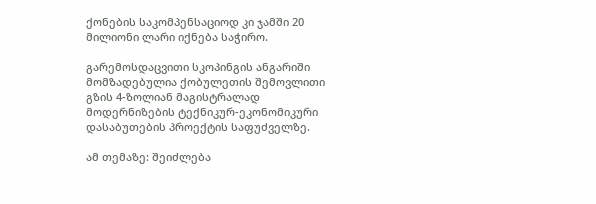ქონების საკომპენსაციოდ კი ჯამში 20 მილიონი ლარი იქნება საჭირო.

გარემოსდაცვითი სკოპინგის ანგარიში მომზადებულია ქობულეთის შემოვლითი გზის 4-ზოლიან მაგისტრალად მოდერნიზების ტექნიკურ-ეკონომიკური დასაბუთების პროექტის საფუძველზე.

ამ თემაზე: შეიძლება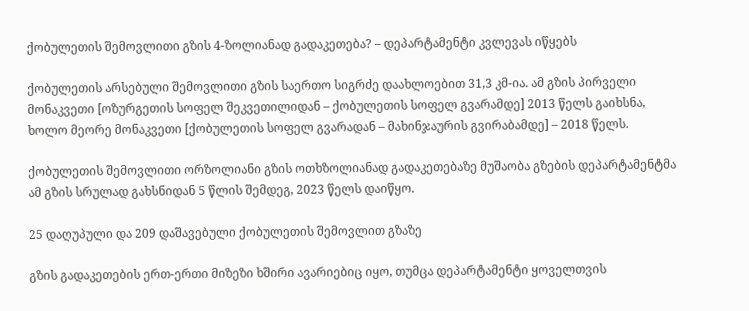ქობულეთის შემოვლითი გზის 4-ზოლიანად გადაკეთება? – დეპარტამენტი კვლევას იწყებს

ქობულეთის არსებული შემოვლითი გზის საერთო სიგრძე დაახლოებით 31,3 კმ-ია. ამ გზის პირველი მონაკვეთი [ოზურგეთის სოფელ შეკვეთილიდან – ქობულეთის სოფელ გვარამდე] 2013 წელს გაიხსნა, ხოლო მეორე მონაკვეთი [ქობულეთის სოფელ გვარადან – მახინჯაურის გვირაბამდე] – 2018 წელს.

ქობულეთის შემოვლითი ორზოლიანი გზის ოთხზოლიანად გადაკეთებაზე მუშაობა გზების დეპარტამენტმა ამ გზის სრულად გახსნიდან 5 წლის შემდეგ, 2023 წელს დაიწყო.

25 დაღუპული და 209 დაშავებული ქობულეთის შემოვლით გზაზე

გზის გადაკეთების ერთ-ერთი მიზეზი ხშირი ავარიებიც იყო, თუმცა დეპარტამენტი ყოველთვის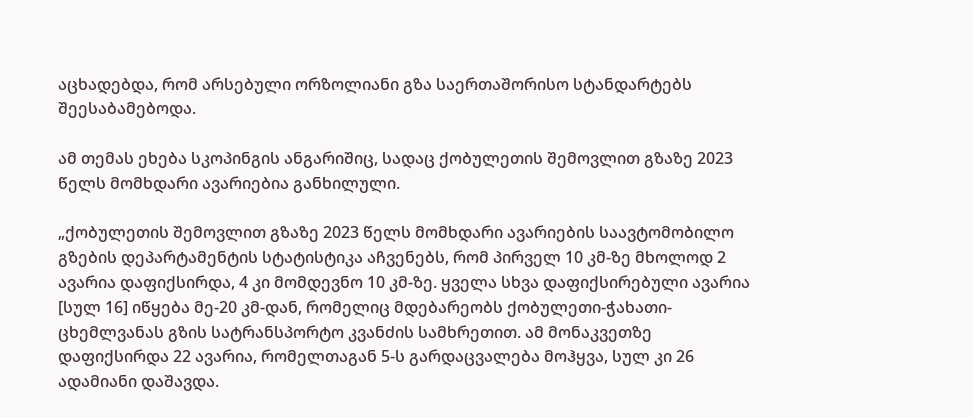აცხადებდა, რომ არსებული ორზოლიანი გზა საერთაშორისო სტანდარტებს შეესაბამებოდა.

ამ თემას ეხება სკოპინგის ანგარიშიც, სადაც ქობულეთის შემოვლით გზაზე 2023 წელს მომხდარი ავარიებია განხილული.

„ქობულეთის შემოვლით გზაზე 2023 წელს მომხდარი ავარიების საავტომობილო გზების დეპარტამენტის სტატისტიკა აჩვენებს, რომ პირველ 10 კმ-ზე მხოლოდ 2 ავარია დაფიქსირდა, 4 კი მომდევნო 10 კმ-ზე. ყველა სხვა დაფიქსირებული ავარია [სულ 16] იწყება მე-20 კმ-დან, რომელიც მდებარეობს ქობულეთი-ჭახათი-ცხემლვანას გზის სატრანსპორტო კვანძის სამხრეთით. ამ მონაკვეთზე დაფიქსირდა 22 ავარია, რომელთაგან 5-ს გარდაცვალება მოჰყვა, სულ კი 26 ადამიანი დაშავდა.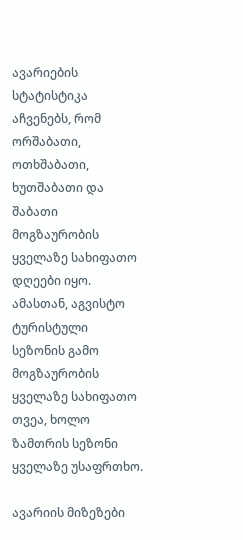ავარიების სტატისტიკა აჩვენებს, რომ ორშაბათი, ოთხშაბათი, ხუთშაბათი და შაბათი მოგზაურობის ყველაზე სახიფათო დღეები იყო. ამასთან, აგვისტო ტურისტული სეზონის გამო მოგზაურობის ყველაზე სახიფათო თვეა, ხოლო ზამთრის სეზონი ყველაზე უსაფრთხო.

ავარიის მიზეზები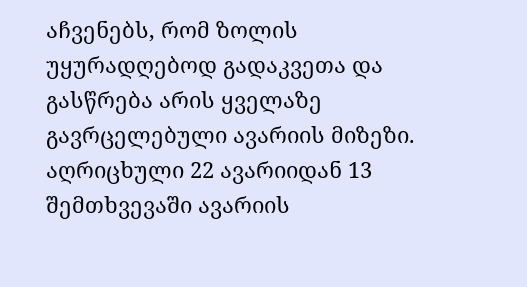აჩვენებს, რომ ზოლის უყურადღებოდ გადაკვეთა და გასწრება არის ყველაზე გავრცელებული ავარიის მიზეზი. აღრიცხული 22 ავარიიდან 13 შემთხვევაში ავარიის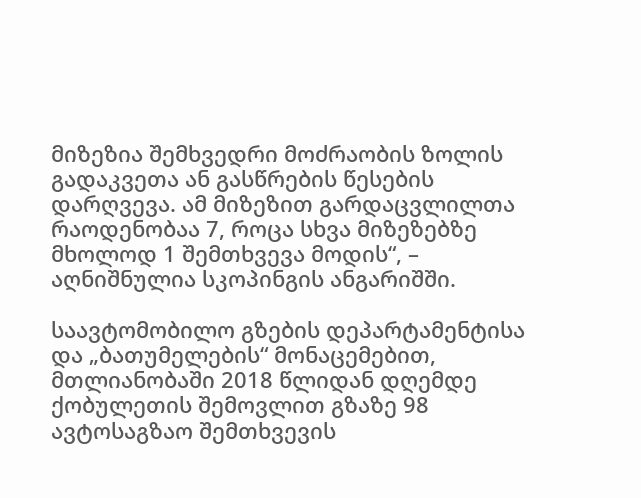მიზეზია შემხვედრი მოძრაობის ზოლის გადაკვეთა ან გასწრების წესების დარღვევა. ამ მიზეზით გარდაცვლილთა რაოდენობაა 7, როცა სხვა მიზეზებზე მხოლოდ 1 შემთხვევა მოდის“, – აღნიშნულია სკოპინგის ანგარიშში.

საავტომობილო გზების დეპარტამენტისა და „ბათუმელების“ მონაცემებით, მთლიანობაში 2018 წლიდან დღემდე ქობულეთის შემოვლით გზაზე 98 ავტოსაგზაო შემთხვევის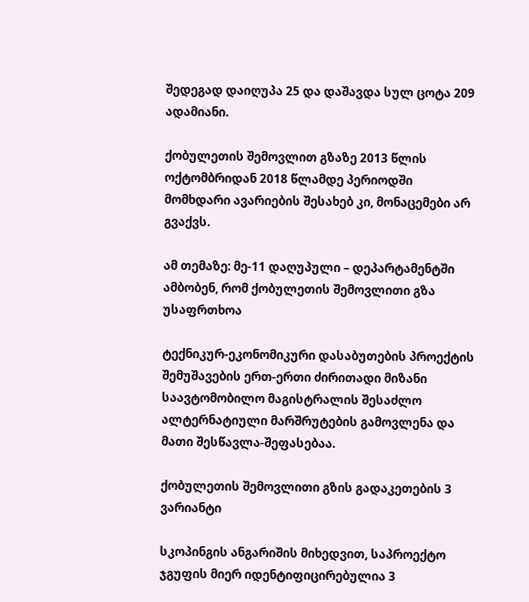შედეგად დაიღუპა 25 და დაშავდა სულ ცოტა 209 ადამიანი.

ქობულეთის შემოვლით გზაზე 2013 წლის ოქტომბრიდან 2018 წლამდე პერიოდში მომხდარი ავარიების შესახებ კი, მონაცემები არ გვაქვს.

ამ თემაზე: მე-11 დაღუპული – დეპარტამენტში ამბობენ, რომ ქობულეთის შემოვლითი გზა უსაფრთხოა

ტექნიკურ-ეკონომიკური დასაბუთების პროექტის შემუშავების ერთ-ერთი ძირითადი მიზანი საავტომობილო მაგისტრალის შესაძლო ალტერნატიული მარშრუტების გამოვლენა და მათი შესწავლა-შეფასებაა.

ქობულეთის შემოვლითი გზის გადაკეთების 3 ვარიანტი

სკოპინგის ანგარიშის მიხედვით, საპროექტო ჯგუფის მიერ იდენტიფიცირებულია 3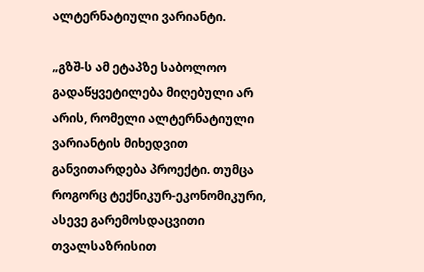ალტერნატიული ვარიანტი.

„გზშ-ს ამ ეტაპზე საბოლოო გადაწყვეტილება მიღებული არ არის, რომელი ალტერნატიული ვარიანტის მიხედვით განვითარდება პროექტი. თუმცა როგორც ტექნიკურ-ეკონომიკური, ასევე გარემოსდაცვითი თვალსაზრისით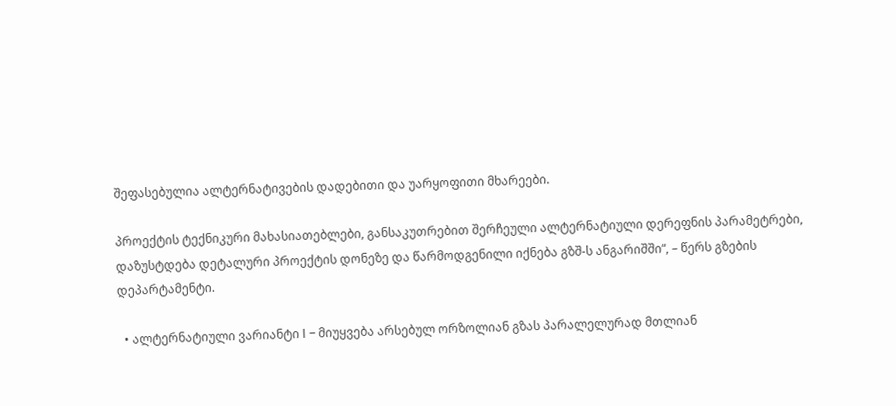შეფასებულია ალტერნატივების დადებითი და უარყოფითი მხარეები.

პროექტის ტექნიკური მახასიათებლები, განსაკუთრებით შერჩეული ალტერნატიული დერეფნის პარამეტრები, დაზუსტდება დეტალური პროექტის დონეზე და წარმოდგენილი იქნება გზშ-ს ანგარიშში“, – წერს გზების დეპარტამენტი.

  • ალტერნატიული ვარიანტი I – მიუყვება არსებულ ორზოლიან გზას პარალელურად მთლიან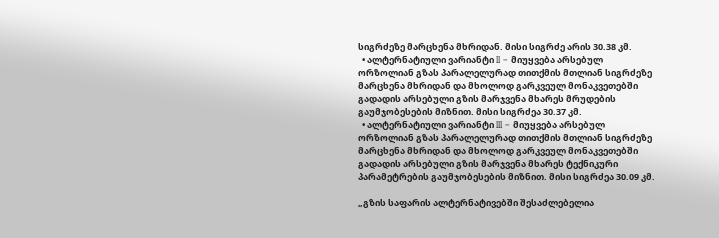სიგრძეზე მარცხენა მხრიდან. მისი სიგრძე არის 30.38 კმ.
  • ალტერნატიული ვარიანტი II – მიუყვება არსებულ ორზოლიან გზას პარალელურად თითქმის მთლიან სიგრძეზე მარცხენა მხრიდან და მხოლოდ გარკვეულ მონაკვეთებში გადადის არსებული გზის მარჯვენა მხარეს მრუდების გაუმჯობესების მიზნით. მისი სიგრძეა 30.37 კმ.
  • ალტერნატიული ვარიანტი III – მიუყვება არსებულ ორზოლიან გზას პარალელურად თითქმის მთლიან სიგრძეზე მარცხენა მხრიდან და მხოლოდ გარკვეულ მონაკვეთებში გადადის არსებული გზის მარჯვენა მხარეს ტექნიკური პარამეტრების გაუმჯობესების მიზნით. მისი სიგრძეა 30.09 კმ.

„გზის საფარის ალტერნატივებში შესაძლებელია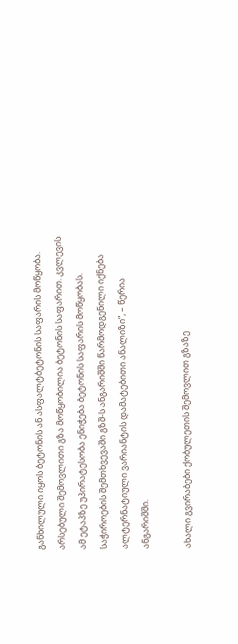განხილული იყოს ბეტონის ან ასფალტბეტონის საფარის მოწყობა. არსებული შემოვლითი გზა მოწყობილია ბეტონის საფარით. კვლევის ამ ეტაპზე უპირატესობა ენიჭება ბეტონის საფარის მოწყობას. საჭიროების შემთხვევაში გზშ-ს ანგარიშში წარმოდგენილი იქნება ალტერნატიული ვარიანტის დამატებითი ანალიზი“, – წერია ანგარიშში.

ახალი გვირაბები ქობულეთის შემოვლით გზაზე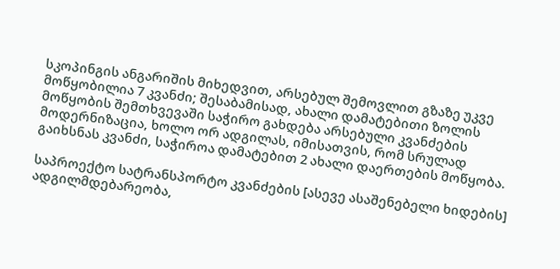სკოპინგის ანგარიშის მიხედვით, არსებულ შემოვლით გზაზე უკვე მოწყობილია 7 კვანძი; შესაბამისად, ახალი დამატებითი ზოლის მოწყობის შემთხვევაში საჭირო გახდება არსებული კვანძების მოდერნიზაცია, ხოლო ორ ადგილას, იმისათვის, რომ სრულად გაიხსნას კვანძი, საჭიროა დამატებით 2 ახალი დაერთების მოწყობა.

საპროექტო სატრანსპორტო კვანძების [ასევე ასაშენებელი ხიდების] ადგილმდებარეობა,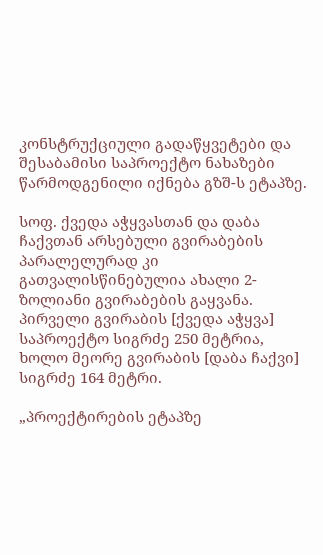კონსტრუქციული გადაწყვეტები და შესაბამისი საპროექტო ნახაზები წარმოდგენილი იქნება გზშ-ს ეტაპზე.

სოფ. ქვედა აჭყვასთან და დაბა ჩაქვთან არსებული გვირაბების პარალელურად კი გათვალისწინებულია ახალი 2-ზოლიანი გვირაბების გაყვანა. პირველი გვირაბის [ქვედა აჭყვა] საპროექტო სიგრძე 250 მეტრია, ხოლო მეორე გვირაბის [დაბა ჩაქვი] სიგრძე 164 მეტრი.

„პროექტირების ეტაპზე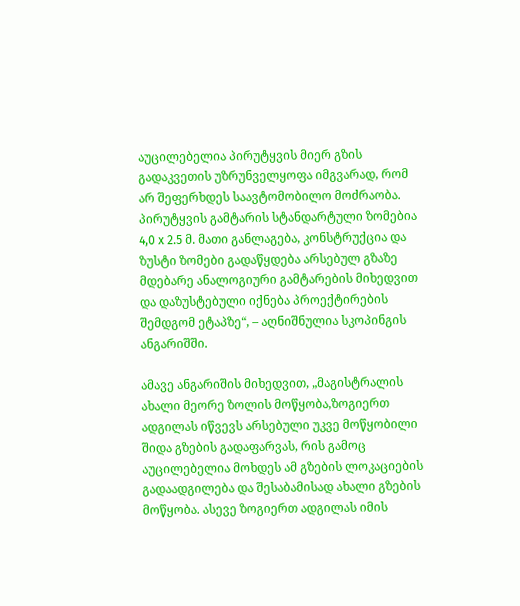აუცილებელია პირუტყვის მიერ გზის გადაკვეთის უზრუნველყოფა იმგვარად, რომ არ შეფერხდეს საავტომობილო მოძრაობა. პირუტყვის გამტარის სტანდარტული ზომებია 4,0 x 2.5 მ. მათი განლაგება, კონსტრუქცია და ზუსტი ზომები გადაწყდება არსებულ გზაზე მდებარე ანალოგიური გამტარების მიხედვით და დაზუსტებული იქნება პროექტირების შემდგომ ეტაპზე“, – აღნიშნულია სკოპინგის ანგარიშში.

ამავე ანგარიშის მიხედვით, „მაგისტრალის ახალი მეორე ზოლის მოწყობა,ზოგიერთ ადგილას იწვევს არსებული უკვე მოწყობილი შიდა გზების გადაფარვას, რის გამოც აუცილებელია მოხდეს ამ გზების ლოკაციების გადაადგილება და შესაბამისად ახალი გზების მოწყობა. ასევე ზოგიერთ ადგილას იმის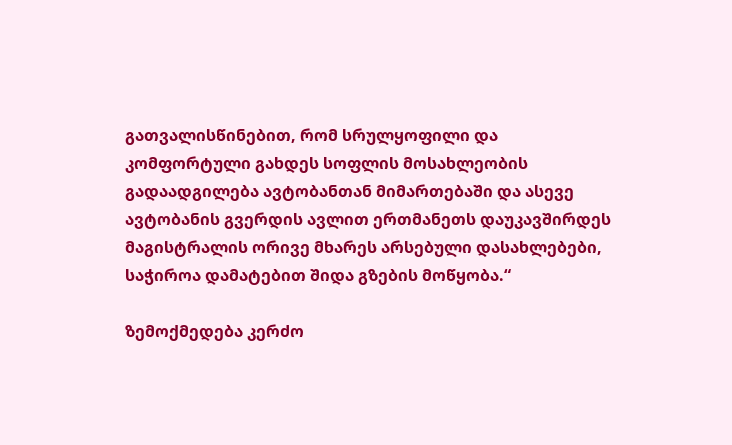გათვალისწინებით, რომ სრულყოფილი და კომფორტული გახდეს სოფლის მოსახლეობის გადაადგილება ავტობანთან მიმართებაში და ასევე ავტობანის გვერდის ავლით ერთმანეთს დაუკავშირდეს მაგისტრალის ორივე მხარეს არსებული დასახლებები, საჭიროა დამატებით შიდა გზების მოწყობა.“

ზემოქმედება კერძო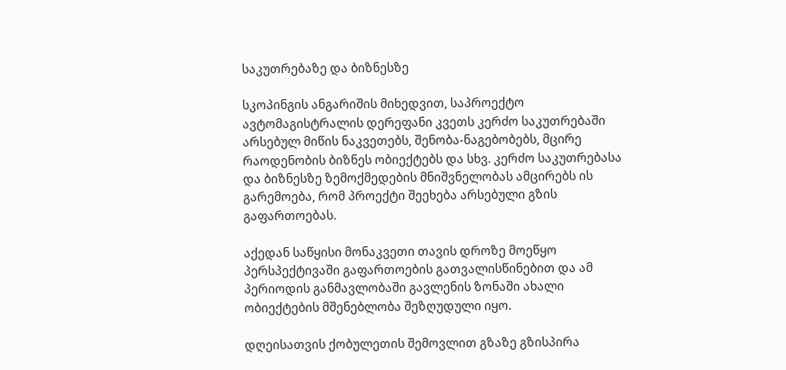საკუთრებაზე და ბიზნესზე

სკოპინგის ანგარიშის მიხედვით, საპროექტო ავტომაგისტრალის დერეფანი კვეთს კერძო საკუთრებაში არსებულ მიწის ნაკვეთებს, შენობა-ნაგებობებს, მცირე რაოდენობის ბიზნეს ობიექტებს და სხვ. კერძო საკუთრებასა და ბიზნესზე ზემოქმედების მნიშვნელობას ამცირებს ის გარემოება, რომ პროექტი შეეხება არსებული გზის გაფართოებას.

აქედან საწყისი მონაკვეთი თავის დროზე მოეწყო პერსპექტივაში გაფართოების გათვალისწინებით და ამ პერიოდის განმავლობაში გავლენის ზონაში ახალი ობიექტების მშენებლობა შეზღუდული იყო.

დღეისათვის ქობულეთის შემოვლით გზაზე გზისპირა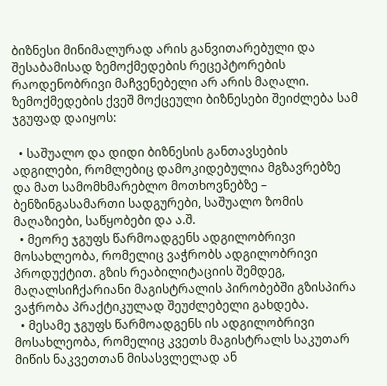ბიზნესი მინიმალურად არის განვითარებული და შესაბამისად ზემოქმედების რეცეპტორების რაოდენობრივი მაჩვენებელი არ არის მაღალი. ზემოქმედების ქვეშ მოქცეული ბიზნესები შეიძლება სამ ჯგუფად დაიყოს:

  • საშუალო და დიდი ბიზნესის განთავსების ადგილები, რომლებიც დამოკიდებულია მგზავრებზე და მათ სამომხმარებლო მოთხოვნებზე – ბენზინგასამართი სადგურები, საშუალო ზომის მაღაზიები, საწყობები და ა.შ.
  • მეორე ჯგუფს წარმოადგენს ადგილობრივი მოსახლეობა, რომელიც ვაჭრობს ადგილობრივი პროდუქტით. გზის რეაბილიტაციის შემდეგ, მაღალსიჩქარიანი მაგისტრალის პირობებში გზისპირა ვაჭრობა პრაქტიკულად შეუძლებელი გახდება.
  • მესამე ჯგუფს წარმოადგენს ის ადგილობრივი მოსახლეობა, რომელიც კვეთს მაგისტრალს საკუთარ მიწის ნაკვეთთან მისასვლელად ან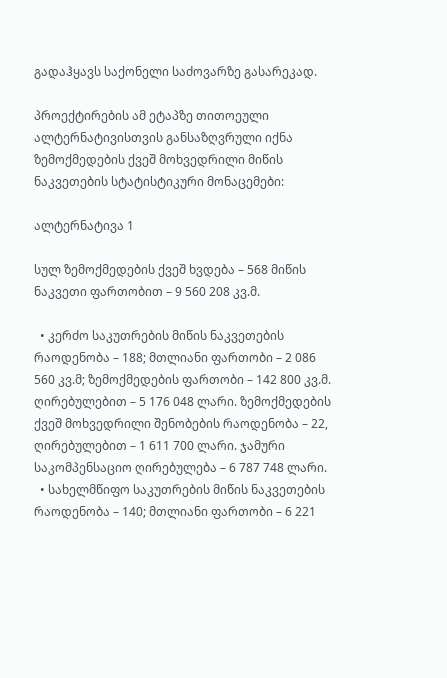გადაჰყავს საქონელი საძოვარზე გასარეკად.

პროექტირების ამ ეტაპზე თითოეული ალტერნატივისთვის განსაზღვრული იქნა ზემოქმედების ქვეშ მოხვედრილი მიწის ნაკვეთების სტატისტიკური მონაცემები:

ალტერნატივა 1

სულ ზემოქმედების ქვეშ ხვდება – 568 მიწის ნაკვეთი ფართობით – 9 560 208 კვ.მ.

  • კერძო საკუთრების მიწის ნაკვეთების რაოდენობა – 188; მთლიანი ფართობი – 2 086 560 კვ.მ; ზემოქმედების ფართობი – 142 800 კვ.მ. ღირებულებით – 5 176 048 ლარი. ზემოქმედების ქვეშ მოხვედრილი შენობების რაოდენობა – 22, ღირებულებით – 1 611 700 ლარი. ჯამური საკომპენსაციო ღირებულება – 6 787 748 ლარი.
  • სახელმწიფო საკუთრების მიწის ნაკვეთების რაოდენობა – 140; მთლიანი ფართობი – 6 221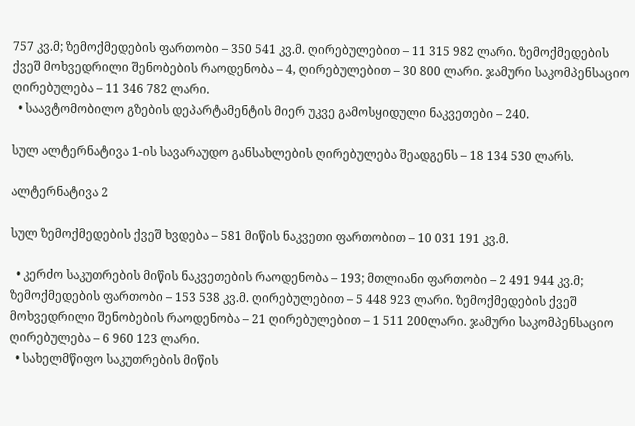757 კვ.მ; ზემოქმედების ფართობი – 350 541 კვ.მ. ღირებულებით – 11 315 982 ლარი. ზემოქმედების ქვეშ მოხვედრილი შენობების რაოდენობა – 4, ღირებულებით – 30 800 ლარი. ჯამური საკომპენსაციო ღირებულება – 11 346 782 ლარი.
  • საავტომობილო გზების დეპარტამენტის მიერ უკვე გამოსყიდული ნაკვეთები – 240.

სულ ალტერნატივა 1-ის სავარაუდო განსახლების ღირებულება შეადგენს – 18 134 530 ლარს.

ალტერნატივა 2

სულ ზემოქმედების ქვეშ ხვდება – 581 მიწის ნაკვეთი ფართობით – 10 031 191 კვ.მ.

  • კერძო საკუთრების მიწის ნაკვეთების რაოდენობა – 193; მთლიანი ფართობი – 2 491 944 კვ.მ; ზემოქმედების ფართობი – 153 538 კვ.მ. ღირებულებით – 5 448 923 ლარი. ზემოქმედების ქვეშ მოხვედრილი შენობების რაოდენობა – 21 ღირებულებით – 1 511 200ლარი. ჯამური საკომპენსაციო ღირებულება – 6 960 123 ლარი.
  • სახელმწიფო საკუთრების მიწის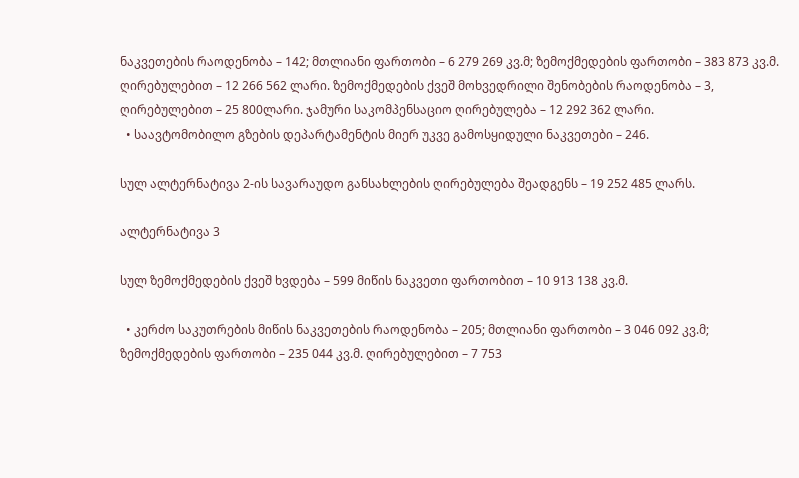ნაკვეთების რაოდენობა – 142; მთლიანი ფართობი – 6 279 269 კვ.მ; ზემოქმედების ფართობი – 383 873 კვ.მ. ღირებულებით – 12 266 562 ლარი. ზემოქმედების ქვეშ მოხვედრილი შენობების რაოდენობა – 3, ღირებულებით – 25 800ლარი. ჯამური საკომპენსაციო ღირებულება – 12 292 362 ლარი.
  • საავტომობილო გზების დეპარტამენტის მიერ უკვე გამოსყიდული ნაკვეთები – 246.

სულ ალტერნატივა 2-ის სავარაუდო განსახლების ღირებულება შეადგენს – 19 252 485 ლარს.

ალტერნატივა 3

სულ ზემოქმედების ქვეშ ხვდება – 599 მიწის ნაკვეთი ფართობით – 10 913 138 კვ.მ.

  • კერძო საკუთრების მიწის ნაკვეთების რაოდენობა – 205; მთლიანი ფართობი – 3 046 092 კვ.მ; ზემოქმედების ფართობი – 235 044 კვ.მ. ღირებულებით – 7 753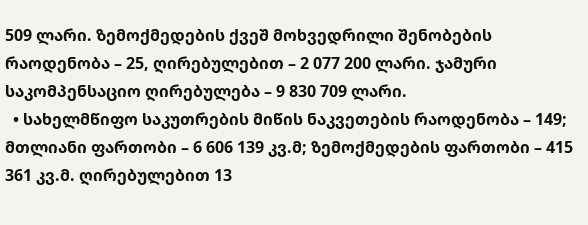509 ლარი. ზემოქმედების ქვეშ მოხვედრილი შენობების რაოდენობა – 25, ღირებულებით – 2 077 200 ლარი. ჯამური საკომპენსაციო ღირებულება – 9 830 709 ლარი.
  • სახელმწიფო საკუთრების მიწის ნაკვეთების რაოდენობა – 149; მთლიანი ფართობი – 6 606 139 კვ.მ; ზემოქმედების ფართობი – 415 361 კვ.მ. ღირებულებით 13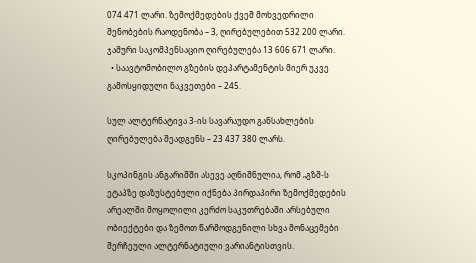074 471 ლარი. ზემოქმედების ქვეშ მოხვედრილი შენობების რაოდენობა – 3, ღირებულებით 532 200 ლარი. ჯამური საკომპენსაციო ღირებულება 13 606 671 ლარი.
  • საავტომობილო გზების დეპარტამენტის მიერ უკვე გამოსყიდული ნაკვეთები – 245.

სულ ალტერნატივა 3-ის სავარაუდო განსახლების ღირებულება შეადგენს – 23 437 380 ლარს.

სკოპინგის ანგარიშში ასევე აღნიშნულია, რომ „გზშ-ს ეტაპზე დაზუსტებული იქნება პირდაპირი ზემოქმედების არეალში მოყოლილი კერძო საკუთრებაში არსებული ობიექტები და ზემოთ წარმოდგენილი სხვა მონაცემები შერჩეული ალტერნატიული ვარიანტისთვის.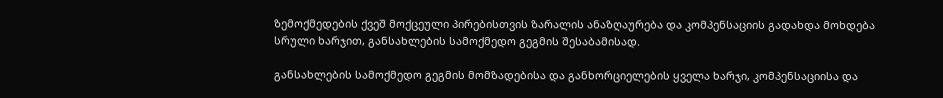ზემოქმედების ქვეშ მოქცეული პირებისთვის ზარალის ანაზღაურება და კომპენსაციის გადახდა მოხდება სრული ხარჯით, განსახლების სამოქმედო გეგმის შესაბამისად.

განსახლების სამოქმედო გეგმის მომზადებისა და განხორციელების ყველა ხარჯი, კომპენსაციისა და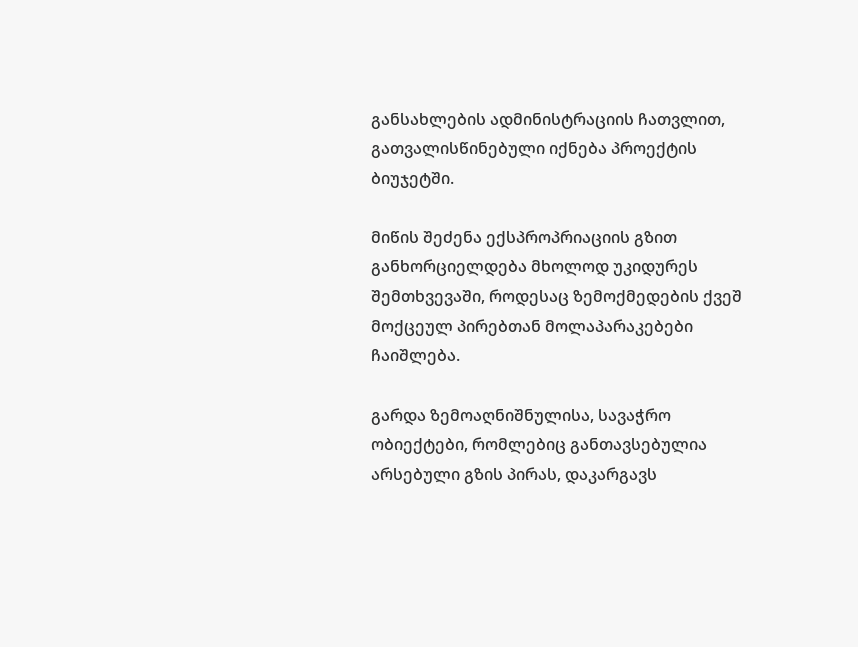განსახლების ადმინისტრაციის ჩათვლით, გათვალისწინებული იქნება პროექტის ბიუჯეტში.

მიწის შეძენა ექსპროპრიაციის გზით განხორციელდება მხოლოდ უკიდურეს შემთხვევაში, როდესაც ზემოქმედების ქვეშ მოქცეულ პირებთან მოლაპარაკებები ჩაიშლება.

გარდა ზემოაღნიშნულისა, სავაჭრო ობიექტები, რომლებიც განთავსებულია არსებული გზის პირას, დაკარგავს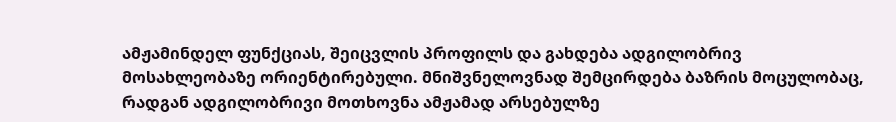ამჟამინდელ ფუნქციას, შეიცვლის პროფილს და გახდება ადგილობრივ მოსახლეობაზე ორიენტირებული. მნიშვნელოვნად შემცირდება ბაზრის მოცულობაც, რადგან ადგილობრივი მოთხოვნა ამჟამად არსებულზე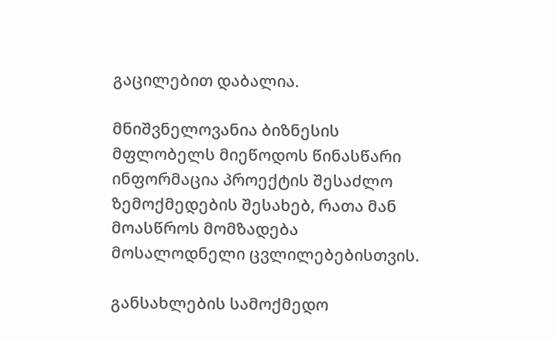გაცილებით დაბალია.

მნიშვნელოვანია ბიზნესის მფლობელს მიეწოდოს წინასწარი ინფორმაცია პროექტის შესაძლო ზემოქმედების შესახებ, რათა მან მოასწროს მომზადება მოსალოდნელი ცვლილებებისთვის.

განსახლების სამოქმედო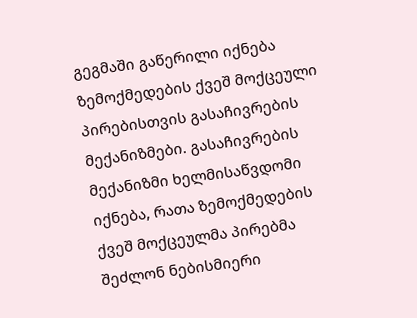გეგმაში გაწერილი იქნება ზემოქმედების ქვეშ მოქცეული პირებისთვის გასაჩივრების მექანიზმები. გასაჩივრების მექანიზმი ხელმისაწვდომი იქნება, რათა ზემოქმედების ქვეშ მოქცეულმა პირებმა შეძლონ ნებისმიერი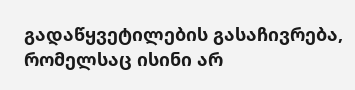გადაწყვეტილების გასაჩივრება, რომელსაც ისინი არ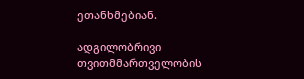ეთანხმებიან.

ადგილობრივი თვითმმართველობის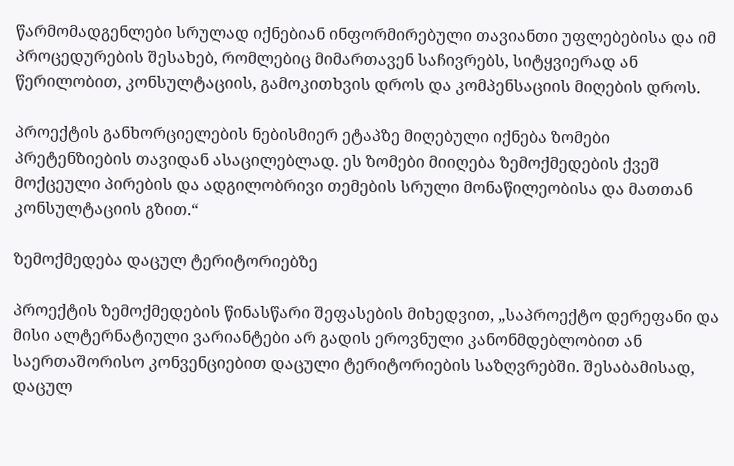წარმომადგენლები სრულად იქნებიან ინფორმირებული თავიანთი უფლებებისა და იმ პროცედურების შესახებ, რომლებიც მიმართავენ საჩივრებს, სიტყვიერად ან წერილობით, კონსულტაციის, გამოკითხვის დროს და კომპენსაციის მიღების დროს.

პროექტის განხორციელების ნებისმიერ ეტაპზე მიღებული იქნება ზომები პრეტენზიების თავიდან ასაცილებლად. ეს ზომები მიიღება ზემოქმედების ქვეშ მოქცეული პირების და ადგილობრივი თემების სრული მონაწილეობისა და მათთან კონსულტაციის გზით.“

ზემოქმედება დაცულ ტერიტორიებზე

პროექტის ზემოქმედების წინასწარი შეფასების მიხედვით, „საპროექტო დერეფანი და მისი ალტერნატიული ვარიანტები არ გადის ეროვნული კანონმდებლობით ან საერთაშორისო კონვენციებით დაცული ტერიტორიების საზღვრებში. შესაბამისად, დაცულ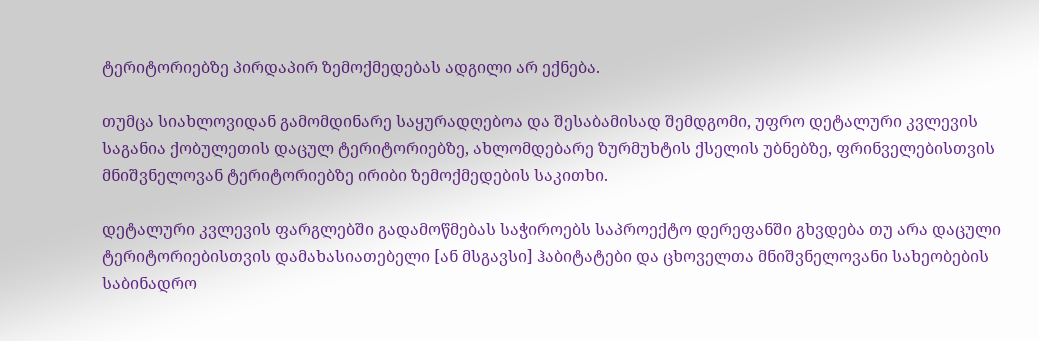ტერიტორიებზე პირდაპირ ზემოქმედებას ადგილი არ ექნება.

თუმცა სიახლოვიდან გამომდინარე საყურადღებოა და შესაბამისად შემდგომი, უფრო დეტალური კვლევის საგანია ქობულეთის დაცულ ტერიტორიებზე, ახლომდებარე ზურმუხტის ქსელის უბნებზე, ფრინველებისთვის მნიშვნელოვან ტერიტორიებზე ირიბი ზემოქმედების საკითხი.

დეტალური კვლევის ფარგლებში გადამოწმებას საჭიროებს საპროექტო დერეფანში გხვდება თუ არა დაცული ტერიტორიებისთვის დამახასიათებელი [ან მსგავსი] ჰაბიტატები და ცხოველთა მნიშვნელოვანი სახეობების საბინადრო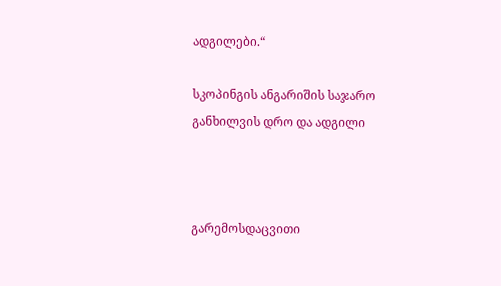ადგილები.“

სკოპინგის ანგარიშის საჯარო განხილვის დრო და ადგილი



გარემოსდაცვითი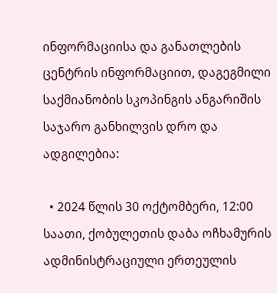ინფორმაციისა და განათლების ცენტრის ინფორმაციით, დაგეგმილი საქმიანობის სკოპინგის ანგარიშის საჯარო განხილვის დრო და ადგილებია:

  • 2024 წლის 30 ოქტომბერი, 12:00 საათი, ქობულეთის დაბა ოჩხამურის ადმინისტრაციული ერთეულის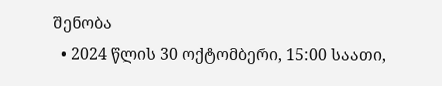შენობა
  • 2024 წლის 30 ოქტომბერი, 15:00 საათი,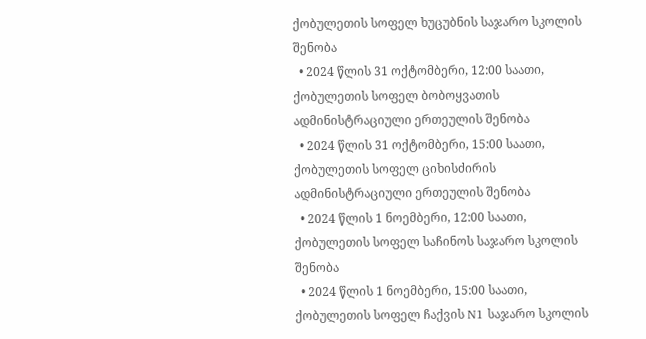ქობულეთის სოფელ ხუცუბნის საჯარო სკოლის შენობა
  • 2024 წლის 31 ოქტომბერი, 12:00 საათი, ქობულეთის სოფელ ბობოყვათის ადმინისტრაციული ერთეულის შენობა
  • 2024 წლის 31 ოქტომბერი, 15:00 საათი, ქობულეთის სოფელ ციხისძირის ადმინისტრაციული ერთეულის შენობა
  • 2024 წლის 1 ნოემბერი, 12:00 საათი, ქობულეთის სოფელ საჩინოს საჯარო სკოლის შენობა
  • 2024 წლის 1 ნოემბერი, 15:00 საათი, ქობულეთის სოფელ ჩაქვის N1 საჯარო სკოლის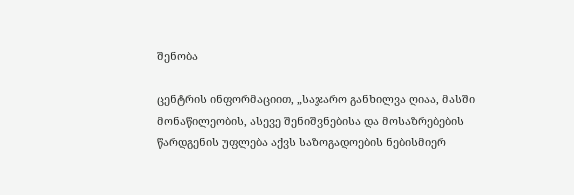შენობა

ცენტრის ინფორმაციით, „საჯარო განხილვა ღიაა, მასში მონაწილეობის, ასევე შენიშვნებისა და მოსაზრებების წარდგენის უფლება აქვს საზოგადოების ნებისმიერ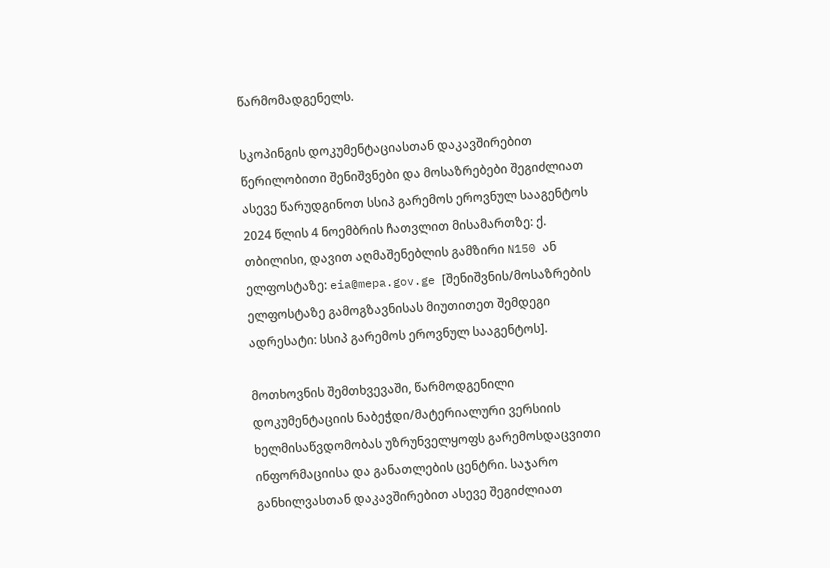წარმომადგენელს.

სკოპინგის დოკუმენტაციასთან დაკავშირებით წერილობითი შენიშვნები და მოსაზრებები შეგიძლიათ ასევე წარუდგინოთ სსიპ გარემოს ეროვნულ სააგენტოს 2024 წლის 4 ნოემბრის ჩათვლით მისამართზე: ქ. თბილისი, დავით აღმაშენებლის გამზირი N150 ან ელფოსტაზე: eia@mepa.gov.ge [შენიშვნის/მოსაზრების ელფოსტაზე გამოგზავნისას მიუთითეთ შემდეგი ადრესატი: სსიპ გარემოს ეროვნულ სააგენტოს].

მოთხოვნის შემთხვევაში, წარმოდგენილი დოკუმენტაციის ნაბეჭდი/მატერიალური ვერსიის ხელმისაწვდომობას უზრუნველყოფს გარემოსდაცვითი ინფორმაციისა და განათლების ცენტრი. საჯარო განხილვასთან დაკავშირებით ასევე შეგიძლიათ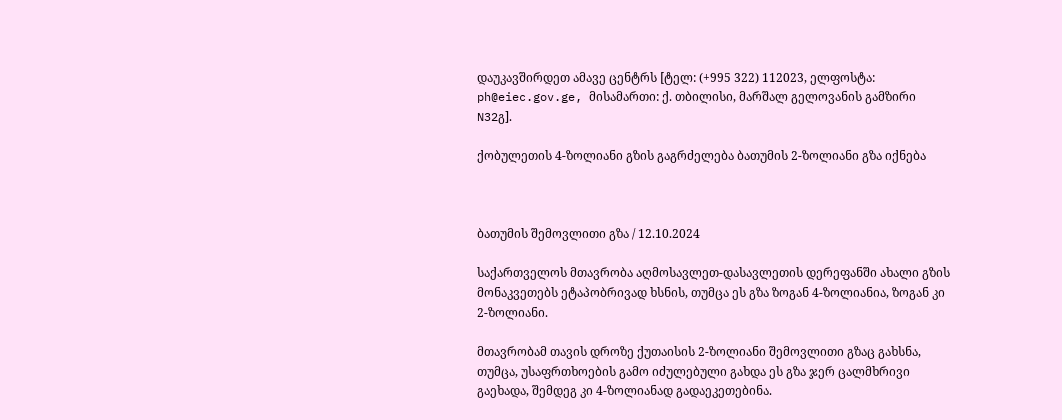დაუკავშირდეთ ამავე ცენტრს [ტელ: (+995 322) 112023, ელფოსტა: ph@eiec.gov.ge, მისამართი: ქ. თბილისი, მარშალ გელოვანის გამზირი N32გ].

ქობულეთის 4-ზოლიანი გზის გაგრძელება ბათუმის 2-ზოლიანი გზა იქნება



ბათუმის შემოვლითი გზა / 12.10.2024

საქართველოს მთავრობა აღმოსავლეთ-დასავლეთის დერეფანში ახალი გზის მონაკვეთებს ეტაპობრივად ხსნის, თუმცა ეს გზა ზოგან 4-ზოლიანია, ზოგან კი 2-ზოლიანი.

მთავრობამ თავის დროზე ქუთაისის 2-ზოლიანი შემოვლითი გზაც გახსნა, თუმცა, უსაფრთხოების გამო იძულებული გახდა ეს გზა ჯერ ცალმხრივი გაეხადა, შემდეგ კი 4-ზოლიანად გადაეკეთებინა.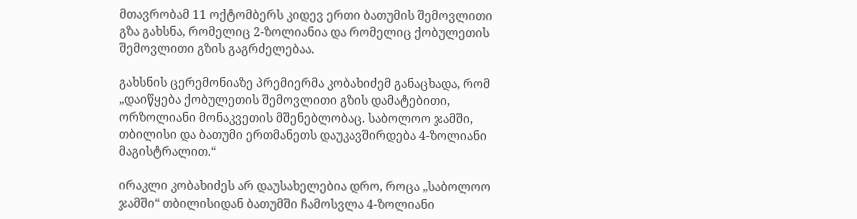მთავრობამ 11 ოქტომბერს კიდევ ერთი ბათუმის შემოვლითი გზა გახსნა, რომელიც 2-ზოლიანია და რომელიც ქობულეთის შემოვლითი გზის გაგრძელებაა.

გახსნის ცერემონიაზე პრემიერმა კობახიძემ განაცხადა, რომ „დაიწყება ქობულეთის შემოვლითი გზის დამატებითი, ორზოლიანი მონაკვეთის მშენებლობაც. საბოლოო ჯამში, თბილისი და ბათუმი ერთმანეთს დაუკავშირდება 4-ზოლიანი მაგისტრალით.“

ირაკლი კობახიძეს არ დაუსახელებია დრო, როცა „საბოლოო ჯამში“ თბილისიდან ბათუმში ჩამოსვლა 4-ზოლიანი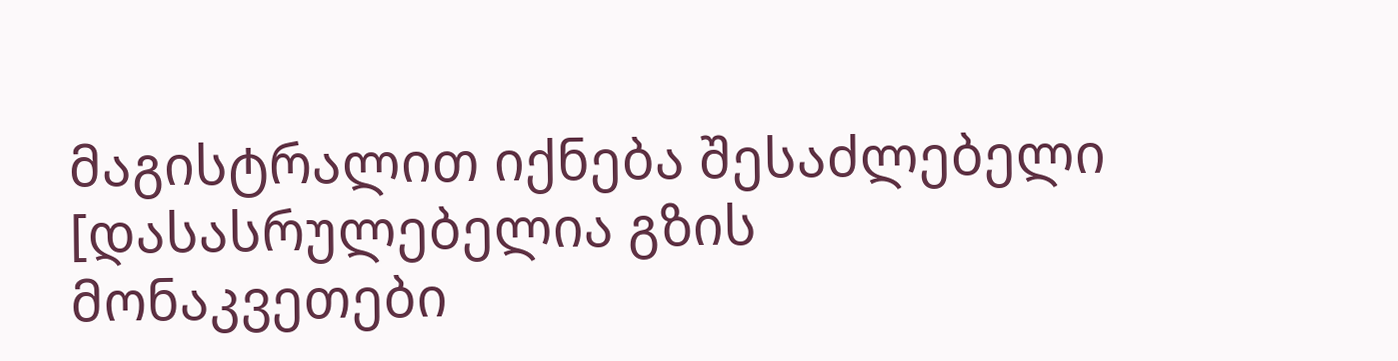მაგისტრალით იქნება შესაძლებელი [დასასრულებელია გზის მონაკვეთები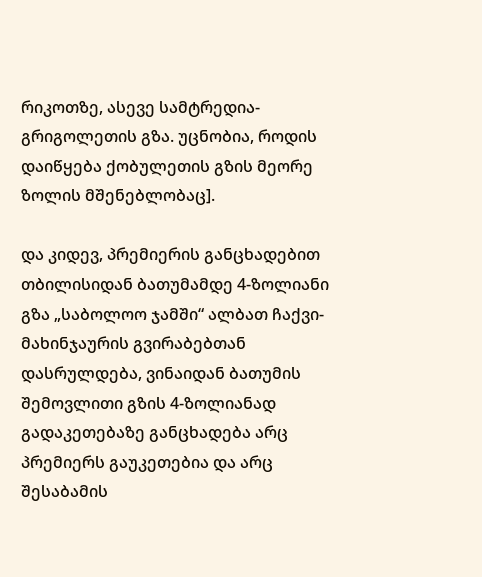რიკოთზე, ასევე სამტრედია-გრიგოლეთის გზა. უცნობია, როდის დაიწყება ქობულეთის გზის მეორე ზოლის მშენებლობაც].

და კიდევ, პრემიერის განცხადებით თბილისიდან ბათუმამდე 4-ზოლიანი გზა „საბოლოო ჯამში“ ალბათ ჩაქვი-მახინჯაურის გვირაბებთან დასრულდება, ვინაიდან ბათუმის შემოვლითი გზის 4-ზოლიანად გადაკეთებაზე განცხადება არც პრემიერს გაუკეთებია და არც შესაბამის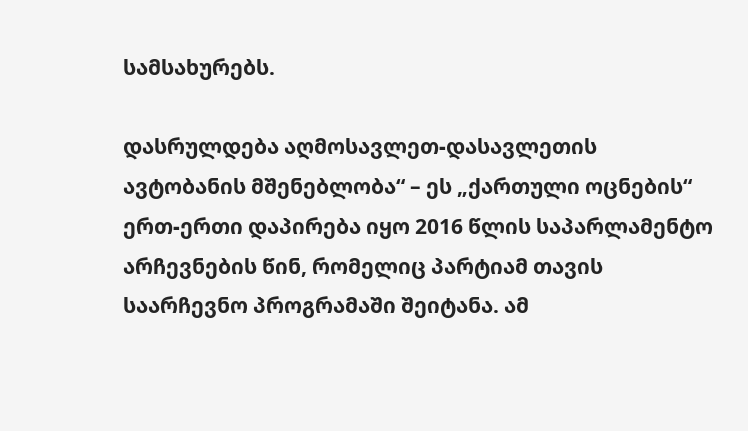სამსახურებს.

დასრულდება აღმოსავლეთ-დასავლეთის ავტობანის მშენებლობა“ – ეს „ქართული ოცნების“  ერთ-ერთი დაპირება იყო 2016 წლის საპარლამენტო არჩევნების წინ, რომელიც პარტიამ თავის საარჩევნო პროგრამაში შეიტანა. ამ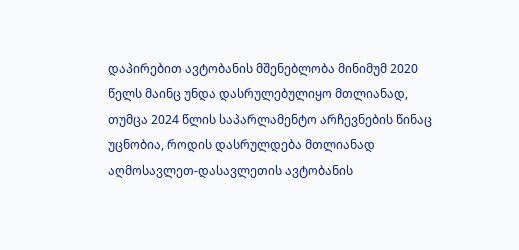დაპირებით ავტობანის მშენებლობა მინიმუმ 2020 წელს მაინც უნდა დასრულებულიყო მთლიანად, თუმცა 2024 წლის საპარლამენტო არჩევნების წინაც უცნობია, როდის დასრულდება მთლიანად აღმოსავლეთ-დასავლეთის ავტობანის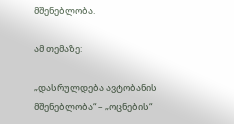მშენებლობა.

ამ თემაზე:

„დასრულდება ავტობანის მშენებლობა“ – „ოცნების“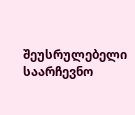შეუსრულებელი საარჩევნო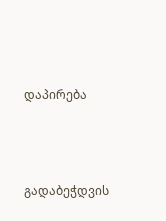დაპირება





გადაბეჭდვის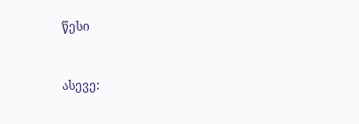წესი


ასევე: